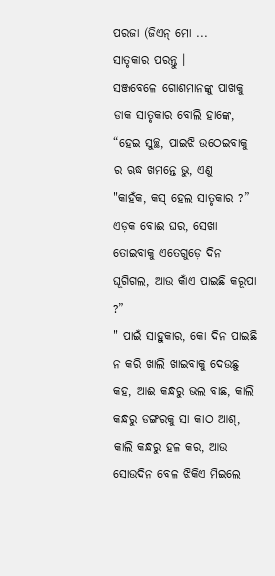ପରଜା (ଜିଏନ୍ ମୋ ...
ସାତୃକାର ପରନ୍ତୁ ।
ସଞ୍ଜବେଳେ ଗୋଶମାନଙ୍କୁ ପାଖକୁ ଡାକ ସାତୃକାର ବୋଲି ହାଙ୍କେ, “ହେଇ ସୁଚ୍ଛ, ପାଇଝି ଉଠେଇବାକୁ ର ଋଦ୍ଧ ଖମନ୍ତେ ଭୁ, ଏଣୁ
"କାହଁକ, କସ୍ ହେଲ ସାତୃକାର ?”
ଏଡ଼କ ବୋଈ ଘର, ସେଖା ତୋଇବାକୁ ଏତେଗୁଡ଼େ ଦିନ ଘୂଗିଗଲ, ଆଉ କାଁଏ ପାଇଛି କରୂପା ?”
" ପାଇଁ ସାହୁକାର, କୋ ଦିନ ପାଇଛି ନ କରି ଖାଲି ଖାଇବାକୁ ଦେଉଛୁ କହ, ଆଈ କନ୍ଧରୁ ଭଲ ବାଛ, କାଲି କନ୍ଧରୁ ଡଙ୍ଗରକୁ ସା କାଠ ଆଶ୍, କାଲି କନ୍ଧରୁ ହଳ କର, ଆଉ ସୋଉଦିନ ବେଳ ଝିକିଏ ମିଇଲେ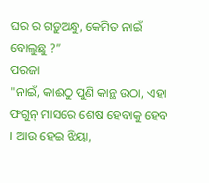ଘର ର ଗଡ଼ୁଅନ୍ଧୁ, କେମିତ ନାଇଁ ବୋଲୁଛୁ ?”
ପରଜା
"ନାଇଁ, କାଈଠୁ ପୁଣି କାନ୍ଥ ଉଠା, ଏହା ଫଗୁନ୍ ମାସରେ ଶେଷ ହେବାକୁ ହେବ । ଆଉ ହେଇ ଝିୟା,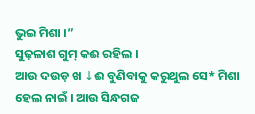ଭୁଇ ମିଶା ।”
ସୁଢ଼ଳାଶ ଗୁମ୍ କଈ ରହିଲ ।
ଆଉ ଦଉଡ଼ ଖ ↓ଈ ବୁଣିବାକୁ କରୁଥୁଲ ସେ* ମିଶା
ହେଲ ନାଇଁ । ଆଉ ସିନ୍ଧଗଜ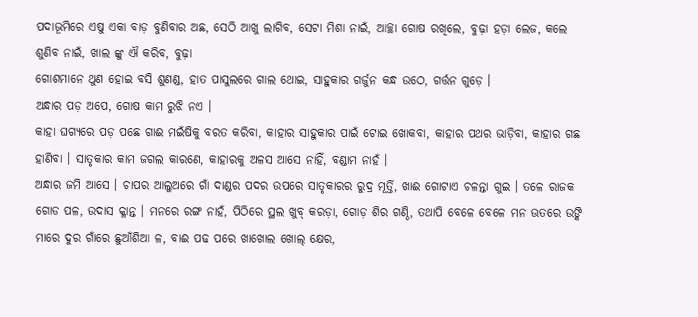ପଦାଭୂମିରେ ଏଷୁ ଏକା ବାଡ଼ ବୁଣିବାର ଅଛ, ସେଠି ଆଖୁ ଲାଗିବ, ସେଟା ମିଶା ନାଇଁ, ଆଚ୍ଛା ଗୋଷ ରଖିଲେ, ବୁଢ଼ା ହଡ଼ା ଲେଜ, କଲେ ଶୁଣିବ ନାଇଁ, ଖାଲ ଙ୍କୁ ଐ କରିବ, ବୁଢ଼ା
ଗୋଶମାନେ ଥୁଣ ହୋଇ ବସି ଶୁଣଣ୍ଡ, ହାତ ପାସୁଲରେ ଗାଲ ଥୋଇ, ସାହୁକାର ଗର୍ଜୁନ କନ୍ଧ ଉଠେ, ଗର୍ତ୍ତନ ଗୁଡ଼େ ।
ଅନ୍ଧାର ପଡ଼ ଅପେ, ଗୋଷ କାମ ରୁଝି ନଏ ।
କାହା ଘଗ୍ୟରେ ପଡ଼ ପଛେ ଗାଈ ମଇଁଷିକୁ ବରତ କରିବା, କାହାର ସାହୁକାର ପାଇଁ ଟୋଇ ଖୋକବା, କାହାର ପଥର ଭାଡ଼ିବା, କାହାର ଗଛ ହାଣିବା । ସାତୃକାର କାମ ଜଗଲ କାରଣେ, କାହାରକୁ ଅଳସ ଆସେ ନାହିଁ, ବଣ୍ଡାମ ନାହଁ ।
ଅନ୍ଧାର ଜମି ଆସେ । ଚାପର ଆଲୁଅରେ ଗାଁ ଦାଣ୍ଡର ପଦର ଉପରେ ସାତୃକାରର ରୁଦ୍ର ମୂର୍ତ୍ତି, ଖାଈ ଗୋଟାଏ ଚଳନ୍ତା ଗୁଇ । ତଳେ ରାଜକ ଗୋଡ ପଳ, ଉଦାସ କ୍ଳାନ୍ତ । ମନରେ ରଙ୍ଗ ନାହଁ, ପିଠିରେ ସ୍ଥଲ ଖୁବ୍ କରଡ଼ା, ଗୋଡ଼ ଶିର ଗଣ୍ଠି, ତଥାପି ବେଳେ ବେଳେ ମନ ଊତରେ ଉଙ୍କି ମାରେ ଦୁର ଗାଁରେ ଛୁଆଁଶିଆ ଳ, ବାଈ ପଢ ପରେ ଖାଖୋଲ ଖୋଲ୍ କ୍ଷେର,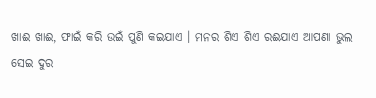ଖାଈ ଖାଈ, ଫାଇଁ କରି ଉଇଁ ପୁଣି କଇଯାଏ । ମନର ଶିଏ ଶିଏ ରଈଯାଏ ଆପଣା ଭୁଲ
ସେଇ ଦୁର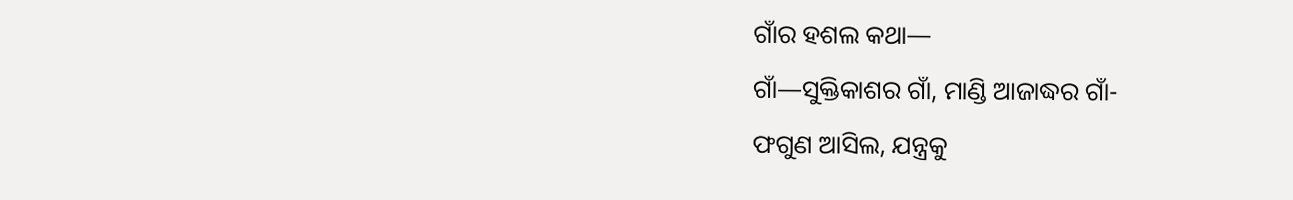ଗାଁର ହଶଲ କଥା—
ଗାଁ—ସୁକ୍ତିକାଶର ଗାଁ, ମାଣ୍ଡି ଆଜାଦ୍ଧର ଗାଁ-
ଫଗୁଣ ଆସିଲ, ଯନ୍ତ୍ରକୁ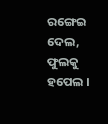ରଙ୍ଗେଇ ଦେଲ, ଫୁଲକୁ ହପେଲ ।